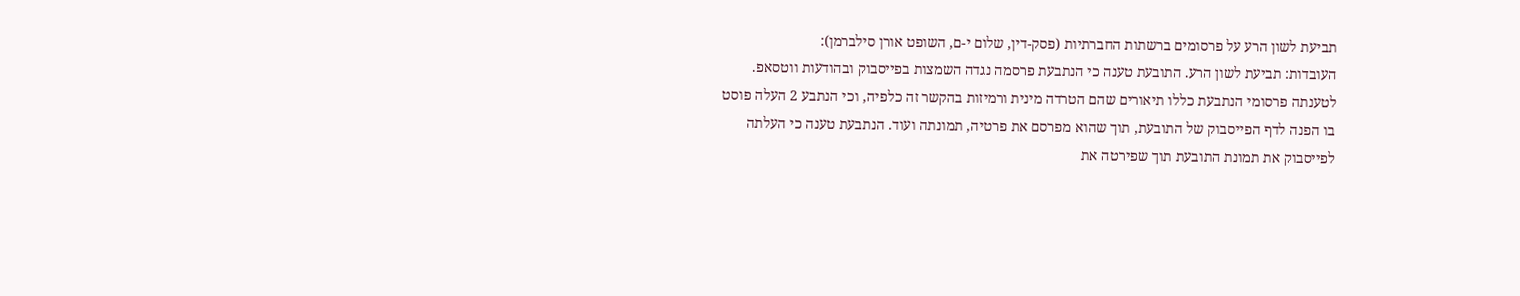תביעת לשון הרע על פרסומים ברשתות החברתיות (פסק-דין, שלום י-ם, השופט אורן סילברמן):
העובדות: תביעת לשון הרע. התובעת טענה כי הנתבעת פרסמה נגדה השמצות בפייסבוק ובהודעות ווטסאפ. לטענתה פרסומי הנתבעת כללו תיאורים שהם הטרדה מינית ורמיזות בהקשר זה כלפיה, וכי הנתבע 2 העלה פוסט בו הפנה לדף הפייסבוק של התובעת, תוך שהוא מפרסם את פרטיה, תמונתה ועוד. הנתבעת טענה כי העלתה לפייסבוק את תמונת התובעת תוך שפירטה את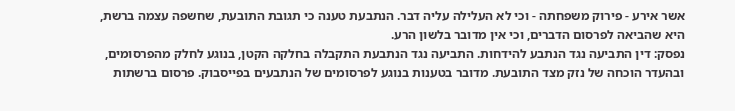אשר אירע - פירוק משפחתה - וכי לא העלילה עליה דבר. הנתבעת טענה כי תגובת התובעת, שחשפה עצמה ברשת, היא שהביאה לפרסום הדברים, וכי אין מדובר בלשון הרע.
נפסק: דין התביעה נגד הנתבע להידחות. התביעה נגד הנתבעת התקבלה בחלקה הקטן, בנוגע לחלק מהפרסומים, ובהעדר הוכחה של נזק מצד התובעת. מדובר בטענות בנוגע לפרסומים של הנתבעים בפייסבוק. פרסום ברשתות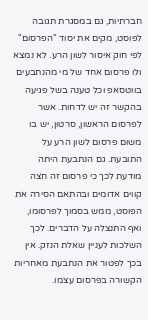חברתיות, גם במסגרת תגובה לפוסט, מקים את יסוד "הפרסום" לפי חוק איסור לשון הרע. לא נמצא ולו פרסום אחד של מי מהנתבעים בווטסאפ וכל טענה בשל פגיעה בהקשר זה יש לדחות. אשר לפרסום הראשון, סרטון, יש בו משום פרסום לשון הרע על התובעת. גם הנתבעת היתה מודעת לכך כי פרסום זה חצה קווים אדומים ובהתאם הסירה את הפוסט, ממש בסמוך לפרסומו, ואף התנצלה על הדברים. לכך השלכות לעניין שאלת הנזק. אין בכך לפטור את הנתבעת מאחריות הקשורה בפרסום עצמו.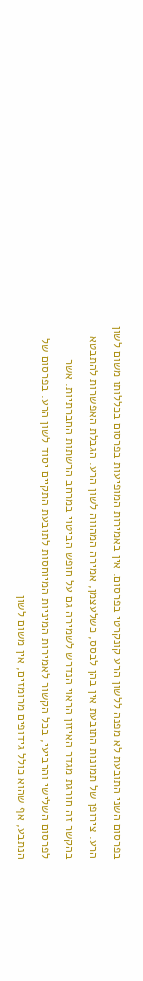בפרסום השני התובעת לא מפנה ללשון הרע קונקרטי בפרסום. אין באמירות המופיעות בפרסום בכללותו משום לשון הרע. צירופן של תמונות התובעת אין בהן לבסס, כשלעצמן, אמירה המהווה לשון הרע. הגבלת האפשרות להתבטא בהקשר זה חורגת מגדר האיזון הראוי הנדרש לשמירה גם על חופש הביטוי במרחב הרשתות החברתיות. אשר לפרסום השלישי והרביעי, בכל הקשור לאמירות המיניות המיוחסות לתובעת התקיים יסוד לשון הרע. בפרסום של הנתבע, אף שהוא כולל גידופים מרומזים, אין משום לשון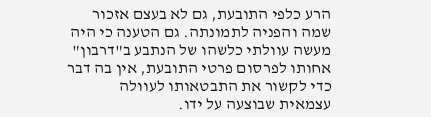הרע כלפי התובעת, גם לא בעצם אזכור שמה והפניה לתמונתה. גם הטענה כי היה מעשה עוולתי כלשהו של הנתבע ב"דרבון" אחותו לפרסום פרטי התובעת, אין בה דבר כדי לקשור את התבטאותו לעוולה עצמאית שבוצעה על ידו.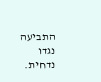התביעה נגדו נדחית.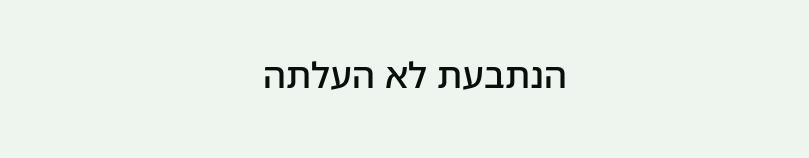הנתבעת לא העלתה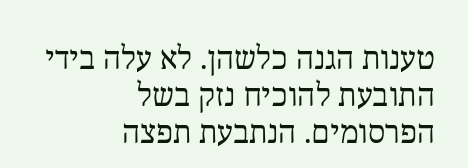טענות הגנה כלשהן. לא עלה בידי התובעת להוכיח נזק בשל הפרסומים. הנתבעת תפצה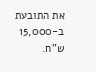את התובעת ב-15,000 ש"ח.